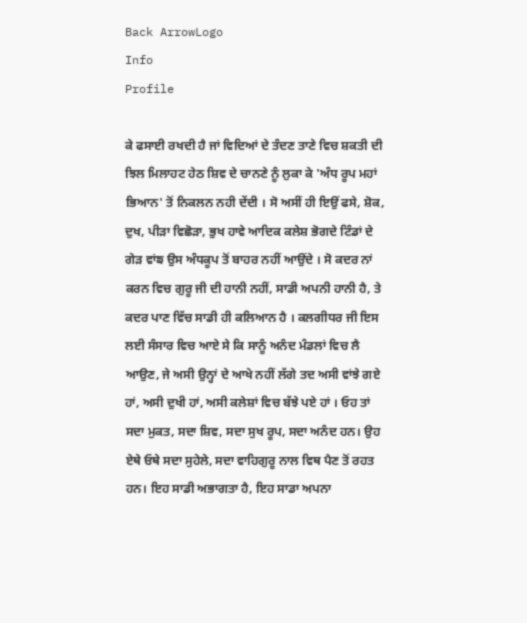Back ArrowLogo
Info
Profile

ਕੇ ਫਸਾਈ ਰਖਦੀ ਹੈ ਜਾਂ ਵਿਦਿਆਂ ਦੇ ਤੰਦਣ ਤਾਣੇ ਵਿਚ ਸ਼ਕਤੀ ਦੀ ਝਿਲ ਮਿਲਾਹਟ ਹੇਠ ਸ਼ਿਵ ਦੇ ਚਾਨਣੇ ਨੂੰ ਲੁਕਾ ਕੇ 'ਅੰਧ ਰੂਪ ਮਹਾਂ ਭਿਆਨ' ਤੋਂ ਨਿਕਲਨ ਨਹੀ ਦੇਂਦੀ । ਸੋ ਅਸੀਂ ਹੀ ਇਉਂ ਫਸੇ, ਸ਼ੋਕ, ਦੁਖ, ਪੀੜਾ ਵਿਛੋੜਾ, ਭੁਖ ਹਾਵੇ ਆਦਿਕ ਕਲੇਸ਼ ਭੋਗਦੇ ਟਿੰਡਾਂ ਦੇ ਗੇੜ ਵਾਂਙ ਉਸ ਅੰਧਕੂਪ ਤੋਂ ਬਾਹਰ ਨਹੀਂ ਆਉਂਦੇ । ਸੋ ਕਦਰ ਨਾਂ ਕਰਨ ਵਿਚ ਗੁਰੂ ਜੀ ਦੀ ਹਾਨੀ ਨਹੀਂ, ਸਾਡੀ ਅਪਨੀ ਹਾਨੀ ਹੈ, ਤੇ ਕਦਰ ਪਾਣ ਵਿੱਚ ਸਾਡੀ ਹੀ ਕਲਿਆਨ ਹੈ । ਕਲਗੀਧਰ ਜੀ ਇਸ ਲਈ ਸੰਸਾਰ ਵਿਚ ਆਏ ਸੇ ਕਿ ਸਾਨੂੰ ਅਨੰਦ ਮੰਡਲਾਂ ਵਿਚ ਲੈ ਆਉਣ, ਜੇ ਅਸੀ ਉਨ੍ਹਾਂ ਦੇ ਆਖੇ ਨਹੀਂ ਲੱਗੇ ਤਦ ਅਸੀ ਵਾਂਝੇ ਗਏ ਹਾਂ, ਅਸੀ ਦੁਖੀ ਹਾਂ, ਅਸੀ ਕਲੇਸ਼ਾਂ ਵਿਚ ਬੱਝੇ ਪਏ ਹਾਂ । ਓਹ ਤਾਂ ਸਦਾ ਮੁਕਤ, ਸਦਾ ਸ਼ਿਵ, ਸਦਾ ਸੁਖ ਰੂਪ, ਸਦਾ ਅਨੰਦ ਹਨ। ਉਹ ਏਥੇ ਓਥੇ ਸਦਾ ਸੁਹੇਲੇ, ਸਦਾ ਵਾਹਿਗੁਰੂ ਨਾਲ ਵਿਥ ਪੈਣ ਤੋਂ ਰਹਤ ਹਨ। ਇਹ ਸਾਡੀ ਅਭਾਗਤਾ ਹੈ, ਇਹ ਸਾਡਾ ਅਪਨਾ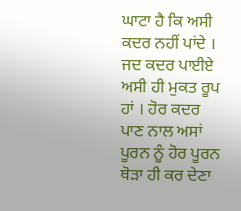ਘਾਟਾ ਹੈ ਕਿ ਅਸੀ ਕਦਰ ਨਹੀਂ ਪਾਂਦੇ । ਜਦ ਕਦਰ ਪਾਈਏ ਅਸੀ ਹੀ ਮੁਕਤ ਰੂਪ ਹਾਂ । ਹੋਰ ਕਦਰ ਪਾਣ ਨਾਲ ਅਸਾਂ ਪੂਰਨ ਨੂੰ ਹੋਰ ਪੂਰਨ ਥੋੜਾ ਹੀ ਕਰ ਦੇਣਾ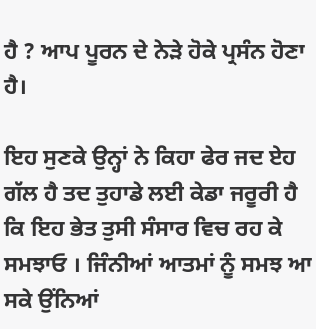ਹੈ ? ਆਪ ਪੂਰਨ ਦੇ ਨੇੜੇ ਹੋਕੇ ਪ੍ਰਸੰਨ ਹੋਣਾ ਹੈ।

ਇਹ ਸੁਣਕੇ ਉਨ੍ਹਾਂ ਨੇ ਕਿਹਾ ਫੇਰ ਜਦ ਏਹ ਗੱਲ ਹੈ ਤਦ ਤੁਹਾਡੇ ਲਈ ਕੇਡਾ ਜਰੂਰੀ ਹੈ ਕਿ ਇਹ ਭੇਤ ਤੁਸੀ ਸੰਸਾਰ ਵਿਚ ਰਹ ਕੇ ਸਮਝਾਓ । ਜਿੰਨੀਆਂ ਆਤਮਾਂ ਨੂੰ ਸਮਝ ਆ ਸਕੇ ਉਂਨਿਆਂ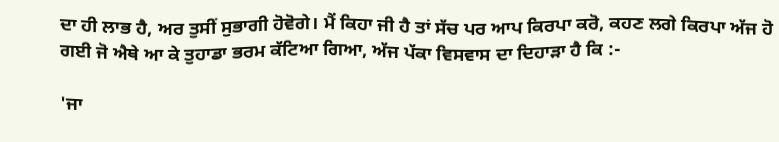ਦਾ ਹੀ ਲਾਭ ਹੈ, ਅਰ ਤੁਸੀਂ ਸੁਭਾਗੀ ਹੋਵੋਗੇ। ਮੈਂ ਕਿਹਾ ਜੀ ਹੈ ਤਾਂ ਸੱਚ ਪਰ ਆਪ ਕਿਰਪਾ ਕਰੋ, ਕਹਣ ਲਗੇ ਕਿਰਪਾ ਅੱਜ ਹੋ ਗਈ ਜੋ ਐਥੇ ਆ ਕੇ ਤੁਹਾਡਾ ਭਰਮ ਕੱਟਿਆ ਗਿਆ, ਅੱਜ ਪੱਕਾ ਵਿਸਵਾਸ ਦਾ ਦਿਹਾੜਾ ਹੈ ਕਿ :-

'ਜਾ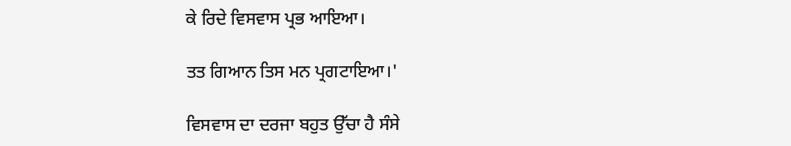ਕੇ ਰਿਦੇ ਵਿਸਵਾਸ ਪ੍ਰਭ ਆਇਆ।

ਤਤ ਗਿਆਨ ਤਿਸ ਮਨ ਪ੍ਰਗਟਾਇਆ।'

ਵਿਸਵਾਸ ਦਾ ਦਰਜਾ ਬਹੁਤ ਉੱਚਾ ਹੈ ਸੰਸੇ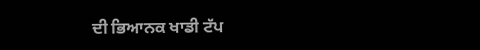ਦੀ ਭਿਆਨਕ ਖਾਡੀ ਟੱਪ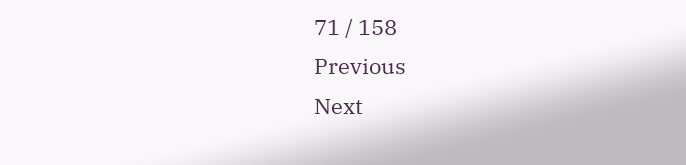71 / 158
Previous
Next